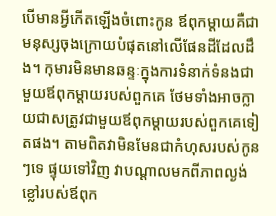បើមានអ្វីកើតឡើងចំពោះកូន ឪពុកម្តាយគឺជាមនុស្សចុងក្រោយបំផុតនៅលើផែនដីដែលដឹង។ កុមារមិនមានឆន្ទៈក្នុងការទំនាក់ទំនងជាមួយឪពុកម្តាយរបស់ពួកគេ ថែមទាំងអាចក្លាយជាសត្រូវជាមួយឪពុកម្តាយរបស់ពួកគេទៀតផង។ តាមពិតវាមិនមែនជាកំហុសរបស់កូនៗទេ ផ្ទុយទៅវិញ វាបណ្ដាលមកពីភាពល្ងង់ខ្លៅរបស់ឪពុក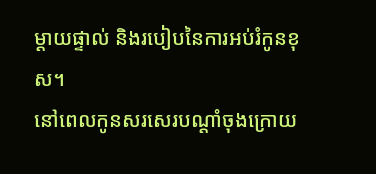ម្ដាយផ្ទាល់ និងរបៀបនៃការអប់រំកូនខុស។
នៅពេលកូនសរសេរបណ្តាំចុងក្រោយ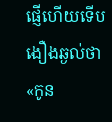ផ្ញើហើយទើបងឿងឆ្ងល់ថា «កូន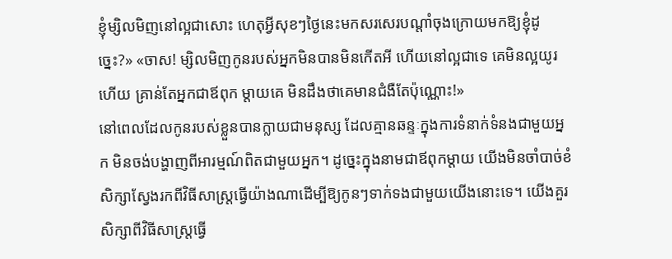ខ្ញុំម្សិលមិញនៅល្អជាសោះ ហេតុអ្វីសុខៗថ្ងៃនេះមកសរសេរបណ្តាំចុងក្រោយមកឱ្យខ្ញុំដូច្នេះ?» «ចាស! ម្សិលមិញកូនរបស់អ្នកមិនបានមិនកើតអី ហើយនៅល្អជាទេ គេមិនល្អយូរហើយ គ្រាន់តែអ្នកជាឪពុក ម្តាយគេ មិនដឹងថាគេមានជំងឺតែប៉ុណ្ណោះ!»
នៅពេលដែលកូនរបស់ខ្លួនបានក្លាយជាមនុស្ស ដែលគ្មានឆន្ទៈក្នុងការទំនាក់ទំនងជាមួយអ្នក មិនចង់បង្ហាញពីអារម្មណ៍ពិតជាមួយអ្នក។ ដូច្នេះក្នុងនាមជាឪពុកម្តាយ យើងមិនចាំបាច់ខំសិក្សាស្វែងរកពីវិធីសាស្រ្តធ្វើយ៉ាងណាដើម្បីឱ្យកូនៗទាក់ទងជាមួយយើងនោះទេ។ យើងគួរសិក្សាពីវិធីសាស្រ្តធ្វើ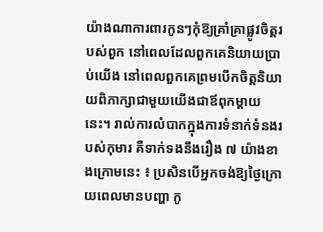យ៉ាងណាការពារកូនៗកុំឱ្យគ្រាំគ្រាផ្លូវចិត្តរបស់ពួក នៅពេលដែលពួកគេនិយាយប្រាប់យើង នៅពេលពួកគេព្រមបើកចិត្តនិយាយពិភាក្សាជាមួយយើងជាឪពុកម្តាយនេះ។ រាល់ការលំបាកក្នុងការទំនាក់ទំនងរបស់កុមារ គឺទាក់ទងនឹងរឿង ៧ យ៉ាងខាងក្រោមនេះ ៖ ប្រសិនបើអ្នកចង់ឱ្យថ្ងៃក្រោយពេលមានបញ្ហា កូ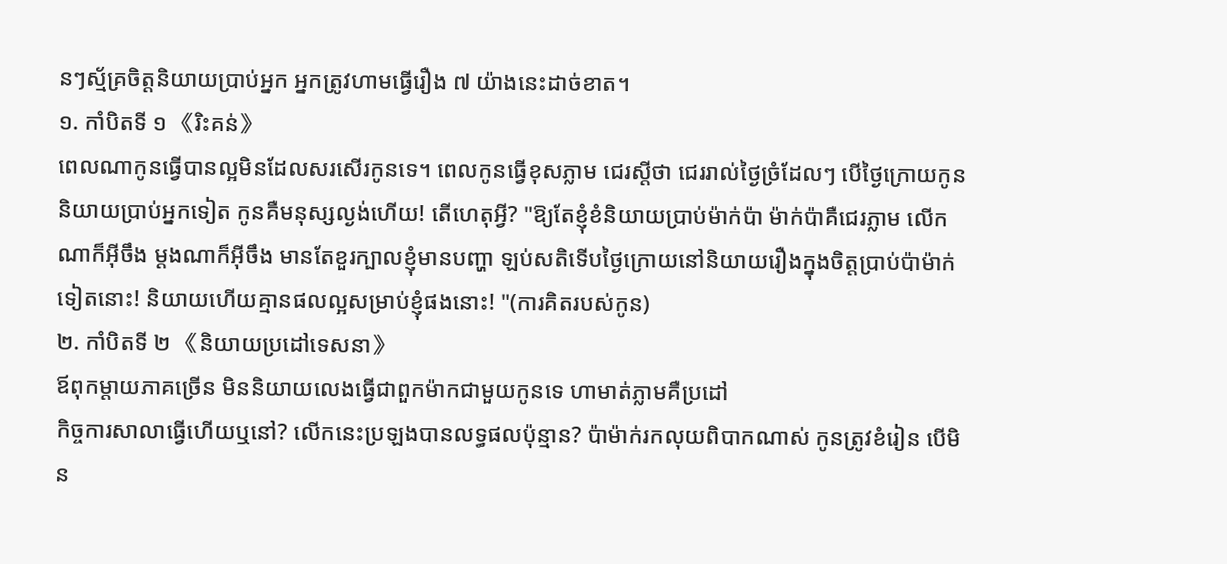នៗស្ម័គ្រចិត្តនិយាយប្រាប់អ្នក អ្នកត្រូវហាមធ្វើរឿង ៧ យ៉ាងនេះដាច់ខាត។
១. កាំបិតទី ១ 《រិះគន់》
ពេលណាកូនធ្វើបានល្អមិនដែលសរសើរកូនទេ។ ពេលកូនធ្វើខុសភ្លាម ជេរស្តីថា ជេររាល់ថ្ងៃច្រំដែលៗ បើថ្ងៃក្រោយកូននិយាយប្រាប់អ្នកទៀត កូនគឺមនុស្សល្ងង់ហើយ! តើហេតុអ្វី? "ឱ្យតែខ្ញុំខំនិយាយប្រាប់ម៉ាក់ប៉ា ម៉ាក់ប៉ាគឺជេរភ្លាម លើកណាក៏អ៊ីចឹង ម្ដងណាក៏អ៊ីចឹង មានតែខួរក្បាលខ្ញុំមានបញ្ហា ឡប់សតិទើបថ្ងៃក្រោយនៅនិយាយរឿងក្នុងចិត្តប្រាប់ប៉ាម៉ាក់ទៀតនោះ! និយាយហើយគ្មានផលល្អសម្រាប់ខ្ញុំផងនោះ! "(ការគិតរបស់កូន)
២. កាំបិតទី ២ 《និយាយប្រដៅទេសនា》
ឪពុកម្តាយភាគច្រើន មិននិយាយលេងធ្វើជាពួកម៉ាកជាមួយកូនទេ ហាមាត់ភ្លាមគឺប្រដៅ
កិច្ចការសាលាធ្វើហើយឬនៅ? លើកនេះប្រឡងបានលទ្ធផលប៉ុន្មាន? ប៉ាម៉ាក់រកលុយពិបាកណាស់ កូនត្រូវខំរៀន បើមិន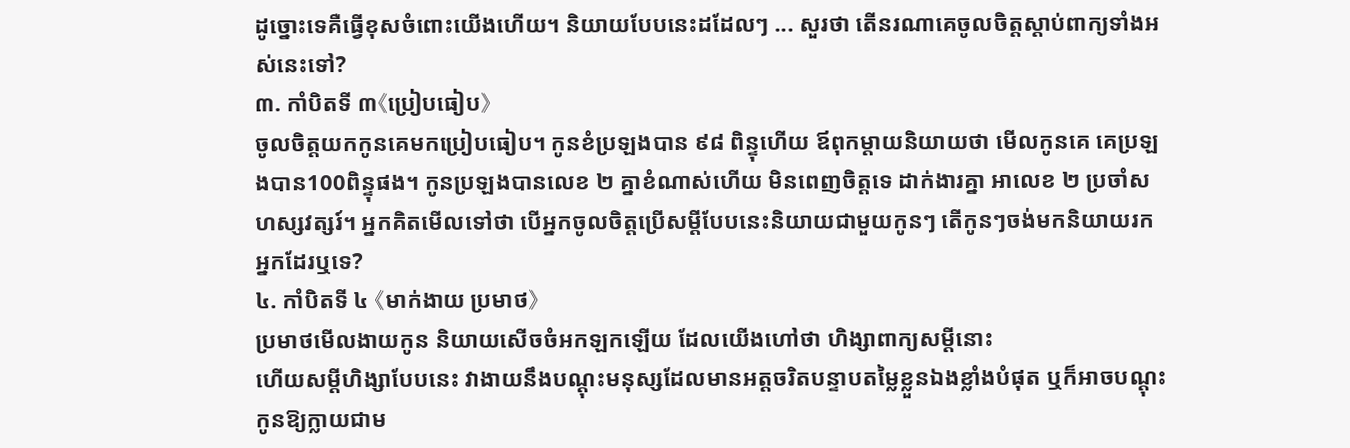ដូច្នោះទេគឺធ្វើខុសចំពោះយើងហើយ។ និយាយបែបនេះដដែលៗ ... សួរថា តើនរណាគេចូលចិត្តស្តាប់ពាក្យទាំងអស់នេះទៅ?
៣. កាំបិតទី ៣《ប្រៀបធៀប》
ចូលចិត្តយកកូនគេមកប្រៀបធៀប។ កូនខំប្រឡងបាន ៩៨ ពិន្ទុហើយ ឪពុកម្តាយនិយាយថា មើលកូនគេ គេប្រឡងបាន100ពិន្ទុផង។ កូនប្រឡងបានលេខ ២ គ្នាខំណាស់ហើយ មិនពេញចិត្តទេ ដាក់ងារគ្នា អាលេខ ២ ប្រចាំសហស្សវត្សរ៍។ អ្នកគិតមើលទៅថា បើអ្នកចូលចិត្តប្រើសម្តីបែបនេះនិយាយជាមួយកូនៗ តើកូនៗចង់មកនិយាយរកអ្នកដែរឬទេ?
៤. កាំបិតទី ៤ 《មាក់ងាយ ប្រមាថ》
ប្រមាថមើលងាយកូន និយាយសើចចំអកឡកឡើយ ដែលយើងហៅថា ហិង្សាពាក្យសម្តីនោះ
ហើយសម្តីហិង្សាបែបនេះ វាងាយនឹងបណ្តុះមនុស្សដែលមានអត្តចរិតបន្ទាបតម្លៃខ្លួនឯងខ្លាំងបំផុត ឬក៏អាចបណ្តុះកូនឱ្យក្លាយជាម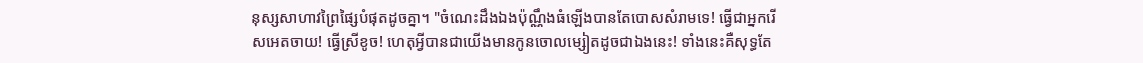នុស្សសាហាវព្រៃផ្សៃបំផុតដូចគ្នា។ "ចំណេះដឹងឯងប៉ុណ្ណឹងធំឡើងបានតែបោសសំរាមទេ! ធ្វើជាអ្នករើសអេតចាយ! ធ្វើស្រីខូច! ហេតុអ្វីបានជាយើងមានកូនចោលម្សៀតដូចជាឯងនេះ! ទាំងនេះគឺសុទ្ធតែ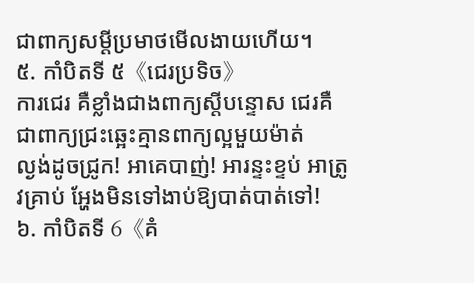ជាពាក្យសម្តីប្រមាថមើលងាយហើយ។
៥. កាំបិតទី ៥《ជេរប្រទិច》
ការជេរ គឺខ្លាំងជាងពាក្យស្តីបន្ទោស ជេរគឺជាពាក្យជ្រះឆ្អេះគ្មានពាក្យល្អមួយម៉ាត់
ល្ងង់ដូចជ្រូក! អាគេបាញ់! អារន្ទះខ្ទប់ អាត្រូវគ្រាប់ អ្ហែងមិនទៅងាប់ឱ្យបាត់បាត់ទៅ!
៦. កាំបិតទី 6《គំ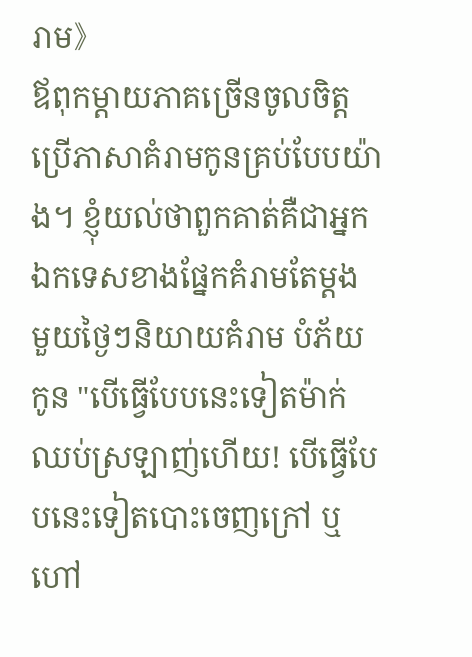រាម》
ឪពុកម្តាយភាគច្រើនចូលចិត្តប្រើភាសាគំរាមកូនគ្រប់បែបយ៉ាង។ ខ្ញុំយល់ថាពួកគាត់គឺជាអ្នកឯកទេសខាងផ្នែកគំរាមតែម្តង មួយថ្ងៃៗនិយាយគំរាម បំភ័យកូន "បើធ្វើបែបនេះទៀតម៉ាក់ឈប់ស្រឡាញ់ហើយ! បើធ្វើបែបនេះទៀតបោះចេញក្រៅ ឬហៅ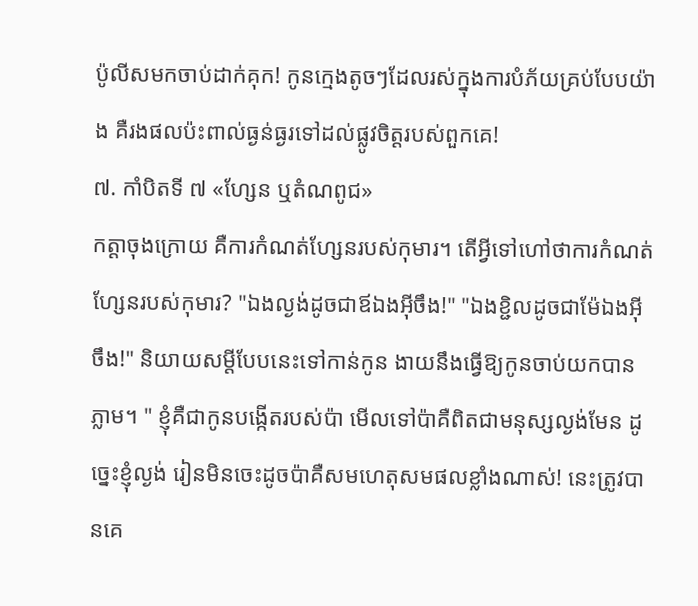ប៉ូលីសមកចាប់ដាក់គុក! កូនក្មេងតូចៗដែលរស់ក្នុងការបំភ័យគ្រប់បែបយ៉ាង គឺរងផលប៉ះពាល់ធ្ងន់ធ្ងរទៅដល់ផ្លូវចិត្តរបស់ពួកគេ!
៧. កាំបិតទី ៧ «ហ្សែន ឬតំណពូជ»
កត្តាចុងក្រោយ គឺការកំណត់ហ្សែនរបស់កុមារ។ តើអ្វីទៅហៅថាការកំណត់ហ្សែនរបស់កុមារ? "ឯងល្ងង់ដូចជាឪឯងអ៊ីចឹង!" "ឯងខ្ជិលដូចជាម៉ែឯងអ៊ីចឹង!" និយាយសម្តីបែបនេះទៅកាន់កូន ងាយនឹងធ្វើឱ្យកូនចាប់យកបានភ្លាម។ " ខ្ញុំគឺជាកូនបង្កើតរបស់ប៉ា មើលទៅប៉ាគឺពិតជាមនុស្សល្ងង់មែន ដូច្នេះខ្ញុំល្ងង់ រៀនមិនចេះដូចប៉ាគឺសមហេតុសមផលខ្លាំងណាស់! នេះត្រូវបានគេ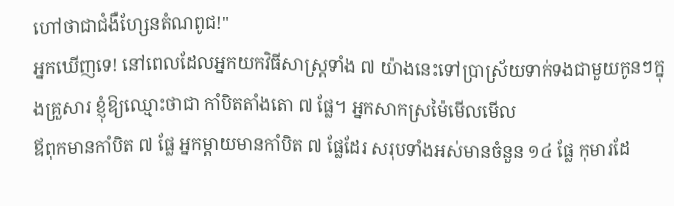ហៅថាជាជំងឺហ្សែនតំណពូជ!"
អ្នកឃើញទេ! នៅពេលដែលអ្នកយកវិធីសាស្រ្តទាំង ៧ យ៉ាងនេះទៅប្រាស្រ័យទាក់ទងជាមួយកូនៗក្នុងគ្រួសារ ខ្ញុំឱ្យឈ្មោះថាជា កាំបិតតាំងតោ ៧ ផ្លែ។ អ្នកសាកស្រម៉ៃមើលមើល
ឪពុកមានកាំបិត ៧ ផ្លែ អ្នកម្តាយមានកាំបិត ៧ ផ្លែដែរ សរុបទាំងអស់មានចំនួន ១៤ ផ្លែ កុមារដែ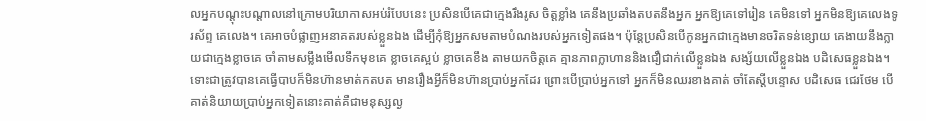លអ្នកបណ្តុះបណ្តាលនៅក្រោមបរិយាកាសអប់រំបែបនេះ ប្រសិនបើគេជាក្មេងរឹងរូស ចិត្តខ្លាំង គេនឹងប្រឆាំងតបតនឹងអ្នក អ្នកឱ្យគេទៅរៀន គេមិនទៅ អ្នកមិនឱ្យគេលេងទូរស័ព្ទ គេលេង។ គេអាចបំផ្លាញអនាគតរបស់ខ្លួនឯង ដើម្បីកុំឱ្យអ្នកសមតាមបំណងរបស់អ្នកទៀតផង។ ប៉ុន្តែប្រសិនបើកូនអ្នកជាក្មេងមានចរិតទន់ខ្សោយ គេងាយនឹងក្លាយជាក្មេងខ្លាចគេ ចាំតាមសម្លឹងមើលទឹកមុខគេ ខ្លាចគេស្អប់ ខ្លាចគេខឹង តាមយកចិត្តគេ គ្មានភាពក្លាហាននិងជឿជាក់លើខ្លួនឯង សង្ស័យលើខ្លួនឯង បដិសេធខ្លួនឯង។ ទោះជាត្រូវបានគេធ្វើបាបក៏មិនហ៊ានមាត់កតបត មានរឿងអ្វីក៏មិនហ៊ានប្រាប់អ្នកដែរ ព្រោះបើប្រាប់អ្នកទៅ អ្នកក៏មិនឈរខាងគាត់ ចាំតែស្តីបន្ទោស បដិសេធ ជេរថែម បើគាត់និយាយប្រាប់អ្នកទៀតនោះគាត់គឺជាមនុស្សល្ង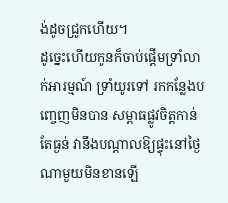ង់ដូចជ្រូកហើយ។
ដូច្នេះហើយកូនក៏ចាប់ផ្តើមទ្រាំលាក់អារម្មណ៍ ទ្រាំយូរទៅ រកកន្លែងបញ្ចេញមិនបាន សម្ពាធផ្លូវចិត្តកាន់តែធ្ងន់ វានឹងបណ្តាលឱ្យផ្ទុះនៅថ្ងៃណាមួយមិនខានឡើ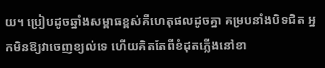យ។ ប្រៀបដូចឆ្នាំងសម្ពាធខ្ពស់គឺហេតុផលដូចគ្នា គម្របនាំងបិទជិត អ្នកមិនឱ្យវាចេញខ្យល់ទេ ហើយគិតតែពីខំដុតភ្លើងនៅខា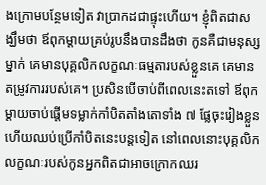ងក្រោមបន្ថែមទៀត វាប្រាកដជាផ្ទុះហើយ។ ខ្ញុំពិតជាសង្ឃឹមថា ឪពុកម្តាយគ្រប់រូបនឹងបានដឹងថា កូនគឺជាមនុស្សម្នាក់ គេមានបុគ្គលិកលក្ខណៈធម្មតារបស់ខ្លួនគេ គេមានតម្រូវការរបស់គេ។ ប្រសិនបើចាប់ពីពេលនេះតទៅ ឪពុកម្តាយចាប់ផ្តើមទម្លាក់កាំបិតតាំងតោទាំង ៧ ផ្លែចុះរៀងខ្លួន ហើយឈប់ប្រើកាំបិតនេះបន្តទៀត នៅពេលនោះបុគ្គលិកលក្ខណៈរបស់កូនអ្នកពិតជាអាចក្រោកឈរ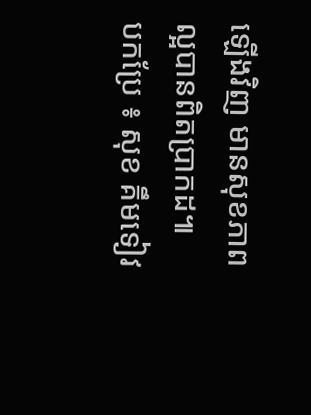ឡើងវិញ មានសុខភាពល្អបានពិតប្រាកដ៕
បកប្រែ ៖ សុខ គឹមទៀវ